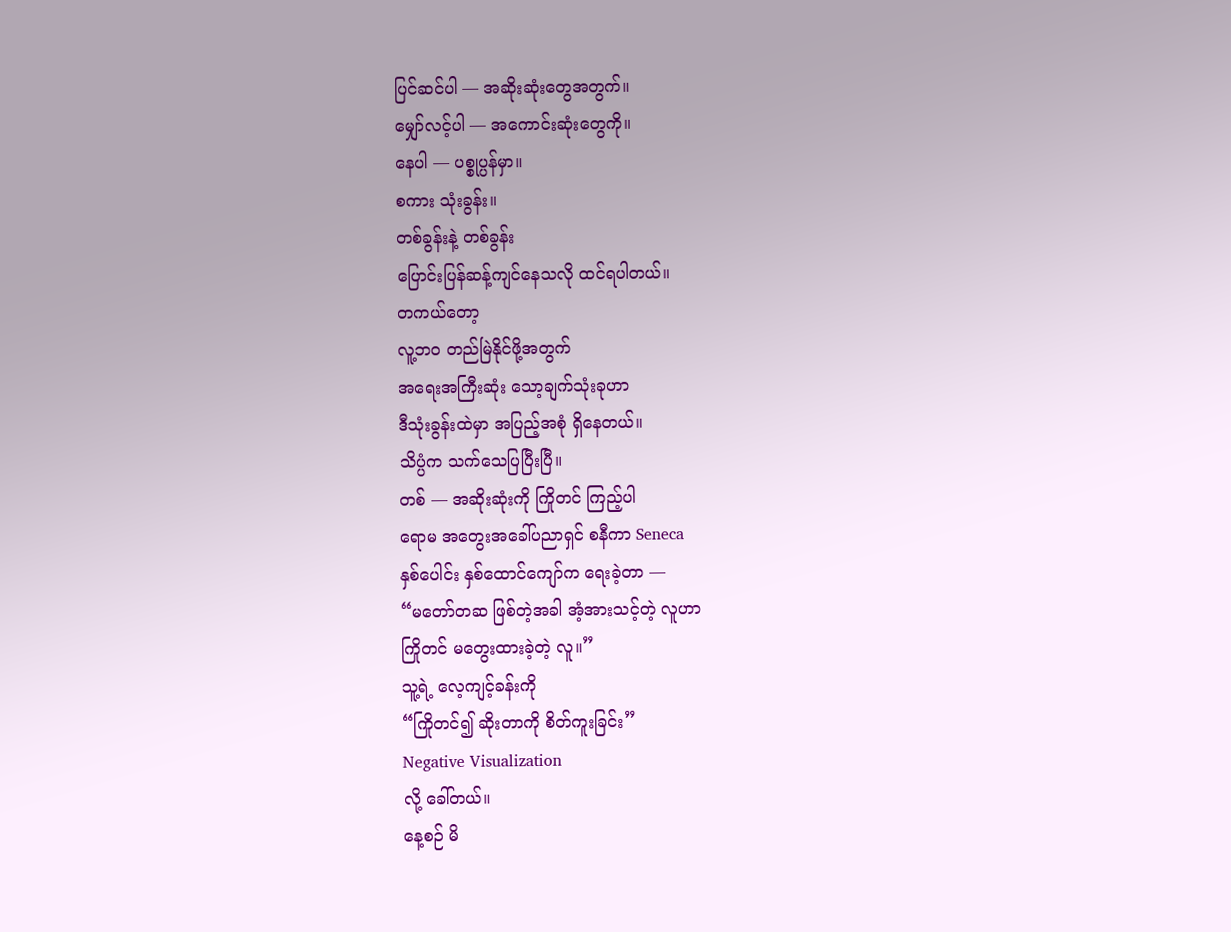ပြင်ဆင်ပါ — အဆိုးဆုံးတွေအတွက်။
မျှော်လင့်ပါ — အကောင်းဆုံးတွေကို။
နေပါ — ပစ္စုပ္ပန်မှာ။
စကား သုံးခွန်း။
တစ်ခွန်းနဲ့ တစ်ခွန်း
ပြောင်းပြန်ဆန့်ကျင်နေသလို ထင်ရပါတယ်။
တကယ်တော့
လူ့ဘဝ တည်မြဲနိုင်ဖို့အတွက်
အရေးအကြီးဆုံး သော့ချက်သုံးခုဟာ
ဒီသုံးခွန်းထဲမှာ အပြည့်အစုံ ရှိနေတယ်။
သိပ္ပံက သက်သေပြပြီးပြီ။
တစ် — အဆိုးဆုံးကို ကြိုတင် ကြည့်ပါ
ရောမ အတွေးအခေါ်ပညာရှင် စနီကာ Seneca
နှစ်ပေါင်း နှစ်ထောင်ကျော်က ရေးခဲ့တာ —
“မတော်တဆ ဖြစ်တဲ့အခါ အံ့အားသင့်တဲ့ လူဟာ
ကြိုတင် မတွေးထားခဲ့တဲ့ လူ။”
သူ့ရဲ့ လေ့ကျင့်ခန်းကို
“ကြိုတင်၍ ဆိုးတာကို စိတ်ကူးခြင်း”
Negative Visualization
လို့ ခေါ်တယ်။
နေ့စဉ် မိ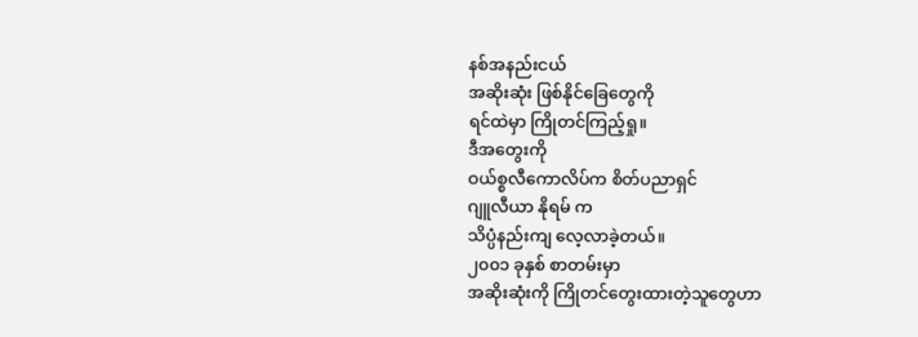နစ်အနည်းငယ်
အဆိုးဆုံး ဖြစ်နိုင်ခြေတွေကို
ရင်ထဲမှာ ကြိုတင်ကြည့်ရှု။
ဒီအတွေးကို
ဝယ်စ္စလီကောလိပ်က စိတ်ပညာရှင်
ဂျူလီယာ နိုရမ် က
သိပ္ပံနည်းကျ လေ့လာခဲ့တယ်။
၂၀၀၁ ခုနှစ် စာတမ်းမှာ
အဆိုးဆုံးကို ကြိုတင်တွေးထားတဲ့သူတွေဟာ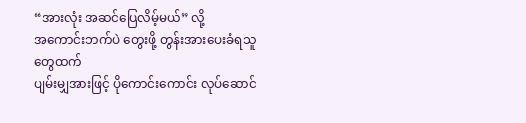“အားလုံး အဆင်ပြေလိမ့်မယ်” လို့
အကောင်းဘက်ပဲ တွေးဖို့ တွန်းအားပေးခံရသူတွေထက်
ပျမ်းမျှအားဖြင့် ပိုကောင်းကောင်း လုပ်ဆောင်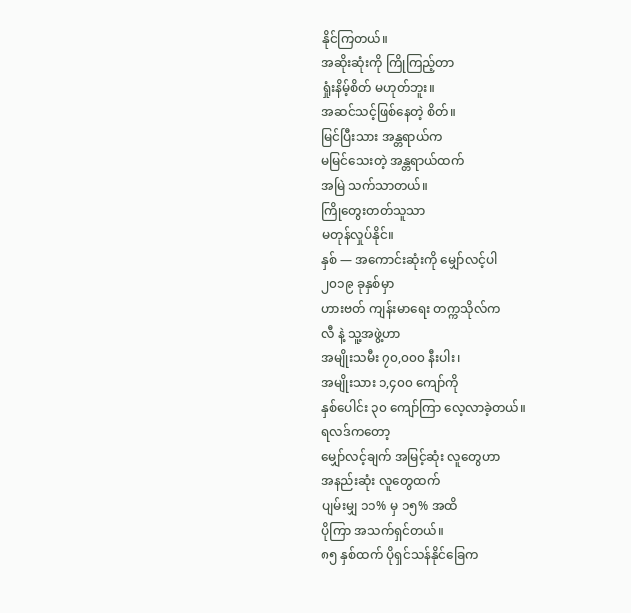နိုင်ကြတယ်။
အဆိုးဆုံးကို ကြိုကြည့်တာ
ရှုံးနိမ့်စိတ် မဟုတ်ဘူး။
အဆင်သင့်ဖြစ်နေတဲ့ စိတ်။
မြင်ပြီးသား အန္တရာယ်က
မမြင်သေးတဲ့ အန္တရာယ်ထက်
အမြဲ သက်သာတယ်။
ကြိုတွေးတတ်သူသာ
မတုန်လှုပ်နိုင်။
နှစ် — အကောင်းဆုံးကို မျှော်လင့်ပါ
၂၀၁၉ ခုနှစ်မှာ
ဟားဗတ် ကျန်းမာရေး တက္ကသိုလ်က
လီ နဲ့ သူ့အဖွဲ့ဟာ
အမျိုးသမီး ၇၀,၀၀၀ နီးပါး၊
အမျိုးသား ၁,၄၀၀ ကျော်ကို
နှစ်ပေါင်း ၃၀ ကျော်ကြာ လေ့လာခဲ့တယ်။
ရလဒ်ကတော့
မျှော်လင့်ချက် အမြင့်ဆုံး လူတွေဟာ
အနည်းဆုံး လူတွေထက်
ပျမ်းမျှ ၁၁% မှ ၁၅% အထိ
ပိုကြာ အသက်ရှင်တယ်။
၈၅ နှစ်ထက် ပိုရှင်သန်နိုင်ခြေက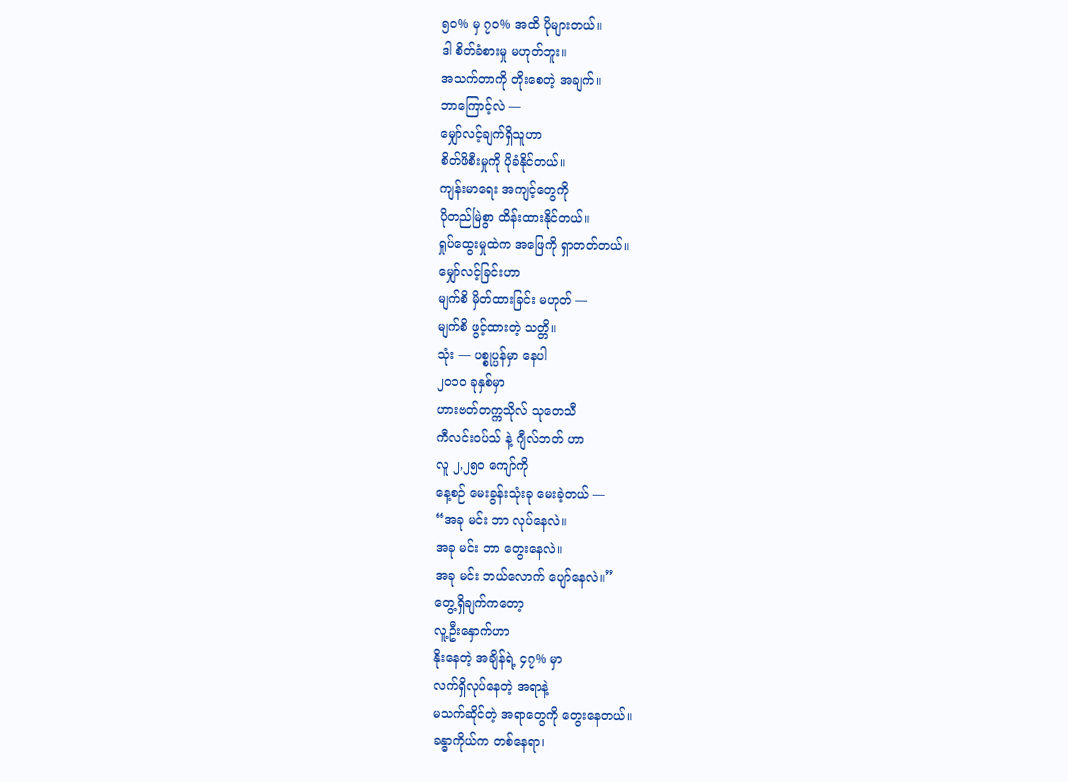၅၀% မှ ၇၀% အထိ ပိုများတယ်။
ဒါ စိတ်ခံစားမှု မဟုတ်ဘူး။
အသက်တာကို တိုးစေတဲ့ အချက်။
ဘာကြောင့်လဲ —
မျှော်လင့်ချက်ရှိသူဟာ
စိတ်ဖိစီးမှုကို ပိုခံနိုင်တယ်။
ကျန်းမာရေး အကျင့်တွေကို
ပိုတည်မြဲစွာ ထိန်းထားနိုင်တယ်။
ရှုပ်ထွေးမှုထဲက အဖြေကို ရှာတတ်တယ်။
မျှော်လင့်ခြင်းဟာ
မျက်စိ မှိတ်ထားခြင်း မဟုတ် —
မျက်စိ ဖွင့်ထားတဲ့ သတ္တိ။
သုံး — ပစ္စုပ္ပန်မှာ နေပါ
၂၀၁၀ ခုနှစ်မှာ
ဟားဗတ်တက္ကသိုလ် သုတေသီ
ကီလင်းဝပ်သ် နဲ့ ဂျီလ်ဘတ် ဟာ
လူ ၂,၂၅၀ ကျော်ကို
နေ့စဉ် မေးခွန်းသုံးခု မေးခဲ့တယ် —
“အခု မင်း ဘာ လုပ်နေလဲ။
အခု မင်း ဘာ တွေးနေလဲ။
အခု မင်း ဘယ်လောက် ပျော်နေလဲ။”
တွေ့ရှိချက်ကတော့
လူ့ဦးနှောက်ဟာ
နိုးနေတဲ့ အချိန်ရဲ့ ၄၇% မှာ
လက်ရှိလုပ်နေတဲ့ အရာနဲ့
မသက်ဆိုင်တဲ့ အရာတွေကို တွေးနေတယ်။
ခန္ဓာကိုယ်က တစ်နေရာ၊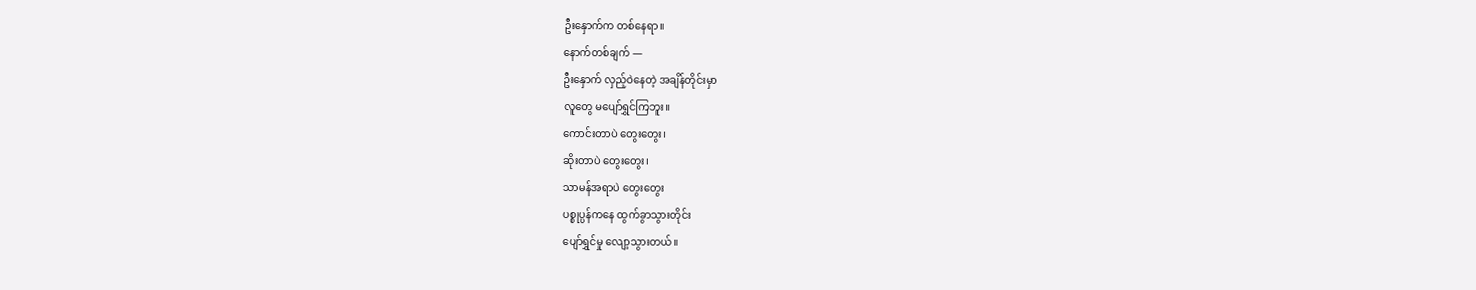ဦးနှောက်က တစ်နေရာ။
နောက်တစ်ချက် —
ဦးနှောက် လှည့်ဝဲနေတဲ့ အချိန်တိုင်းမှာ
လူတွေ မပျော်ရွှင်ကြဘူး။
ကောင်းတာပဲ တွေးတွေး၊
ဆိုးတာပဲ တွေးတွေး၊
သာမန်အရာပဲ တွေးတွေး
ပစ္စုပ္ပန်ကနေ ထွက်ခွာသွားတိုင်း
ပျော်ရွှင်မှု လျော့သွားတယ်။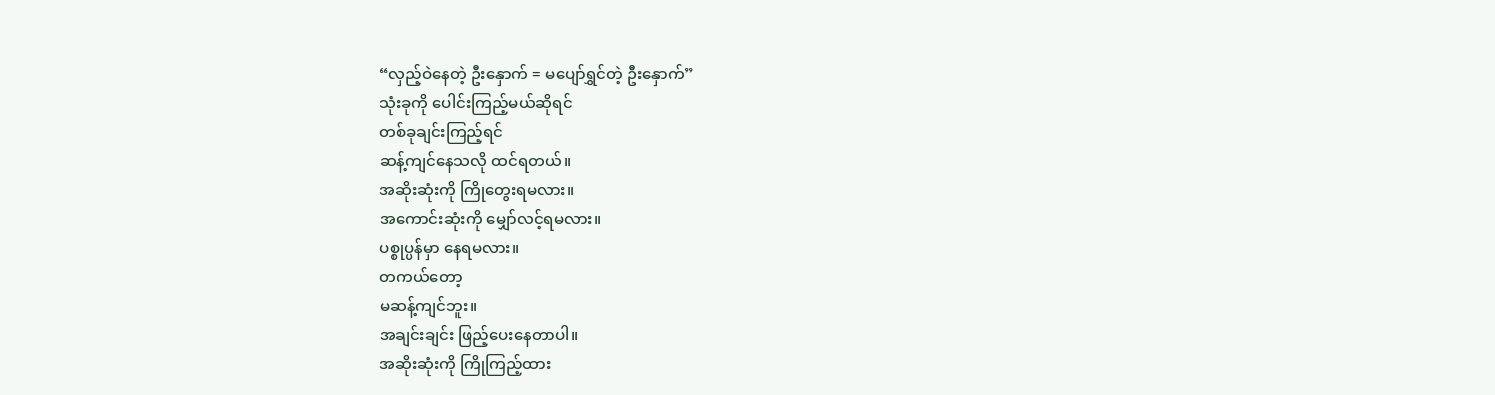“လှည့်ဝဲနေတဲ့ ဦးနှောက် = မပျော်ရွှင်တဲ့ ဦးနှောက်”
သုံးခုကို ပေါင်းကြည့်မယ်ဆိုရင်
တစ်ခုချင်းကြည့်ရင်
ဆန့်ကျင်နေသလို ထင်ရတယ်။
အဆိုးဆုံးကို ကြိုတွေးရမလား။
အကောင်းဆုံးကို မျှော်လင့်ရမလား။
ပစ္စုပ္ပန်မှာ နေရမလား။
တကယ်တော့
မဆန့်ကျင်ဘူး။
အချင်းချင်း ဖြည့်ပေးနေတာပါ။
အဆိုးဆုံးကို ကြိုကြည့်ထား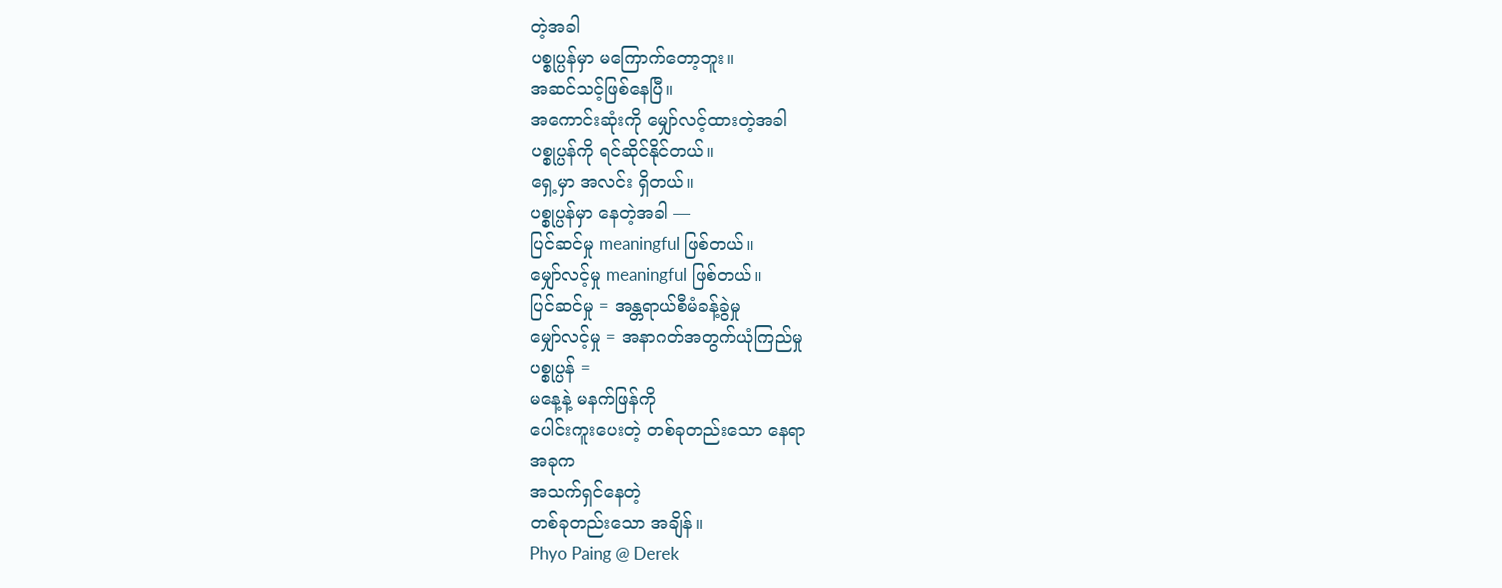တဲ့အခါ
ပစ္စုပ္ပန်မှာ မကြောက်တော့ဘူး။
အဆင်သင့်ဖြစ်နေပြီ။
အကောင်းဆုံးကို မျှော်လင့်ထားတဲ့အခါ
ပစ္စုပ္ပန်ကို ရင်ဆိုင်နိုင်တယ်။
ရှေ့မှာ အလင်း ရှိတယ်။
ပစ္စုပ္ပန်မှာ နေတဲ့အခါ —
ပြင်ဆင်မှု meaningful ဖြစ်တယ်။
မျှော်လင့်မှု meaningful ဖြစ်တယ်။
ပြင်ဆင်မှု = အန္တရာယ်စီမံခန့်ခွဲမှု
မျှော်လင့်မှု = အနာဂတ်အတွက်ယုံကြည်မှု
ပစ္စုပ္ပန် =
မနေ့နဲ့ မနက်ဖြန်ကို
ပေါင်းကူးပေးတဲ့ တစ်ခုတည်းသော နေရာ
အခုက
အသက်ရှင်နေတဲ့
တစ်ခုတည်းသော အချိန်။
Phyo Paing @ Derek